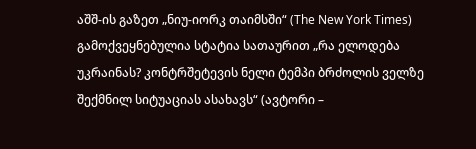აშშ-ის გაზეთ „ნიუ-იორკ თაიმსში“ (The New York Times) გამოქვეყნებულია სტატია სათაურით „რა ელოდება უკრაინას? კონტრშეტევის ნელი ტემპი ბრძოლის ველზე შექმნილ სიტუაციას ასახავს“ (ავტორი –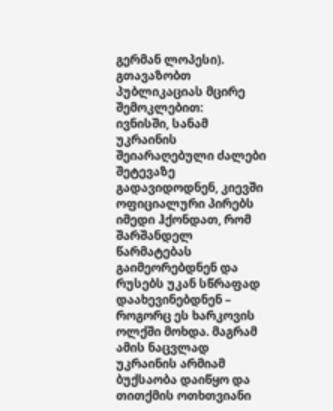გერმან ლოპესი).
გთავაზობთ პუბლიკაციას მცირე შემოკლებით:
ივნისში, სანამ უკრაინის შეიარაღებული ძალები შეტევაზე გადავიდოდნენ, კიევში ოფიციალური პირებს იმედი ჰქონდათ, რომ შარშანდელ წარმატებას გაიმეორებდნენ და რუსებს უკან სწრაფად დაახევინებდნენ – როგორც ეს ხარკოვის ოლქში მოხდა. მაგრამ ამის ნაცვლად უკრაინის არმიამ ბუქსაობა დაიწყო და თითქმის ოთხთვიანი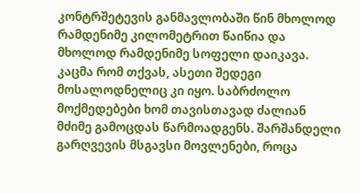კონტრშეტევის განმავლობაში წინ მხოლოდ რამდენიმე კილომეტრით წაიწია და მხოლოდ რამდენიმე სოფელი დაიკავა.
კაცმა რომ თქვას, ასეთი შედეგი მოსალოდნელიც კი იყო. საბრძოლო მოქმედებები ხომ თავისთავად ძალიან მძიმე გამოცდას წარმოადგენს. შარშანდელი გარღვევის მსგავსი მოვლენები, როცა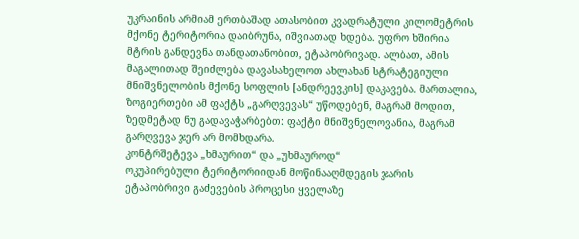უკრაინის არმიამ ერთბაშად ათასობით კვადრატული კილომეტრის მქონე ტერიტორია დაიბრუნა, იშვიათად ხდება. უფრო ხშირია მტრის განდევნა თანდათანობით, ეტაპობრივად. ალბათ, ამის მაგალითად შეიძლება დავასახელოთ ახლახან სტრატეგიული მნიშვნელობის მქონე სოფლის [ანდრეევკის] დაკავება. მართალია, ზოგიერთები ამ ფაქტს „გარღვევას“ უწოდებენ, მაგრამ მოდით, ზედმეტად ნუ გადავაჭარბებთ: ფაქტი მნიშვნელოვანია, მაგრამ გარღვევა ჯერ არ მომხდარა.
კონტრშეტევა „ხმაურით“ და „უხმაუროდ“
ოკუპირებული ტერიტორიიდან მოწინააღმდეგის ჯარის ეტაპობრივი გაძევების პროცესი ყველაზე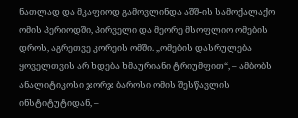ნათლად და მკაფიოდ გამოვლინდა აშშ-ის სამოქალაქო ომის პერიოდში, პირველი და მეორე მსოფლიო ომების დროს, აგრეთვე კორეის ომში. „ომების დასრულება ყოველთვის არ ხდება ხმაურიანი ტრიუმფით“, – ამბობს ანალიტიკოსი ჯორჯ ბაროსი ომის შესწავლის ინსტიტუტიდან, –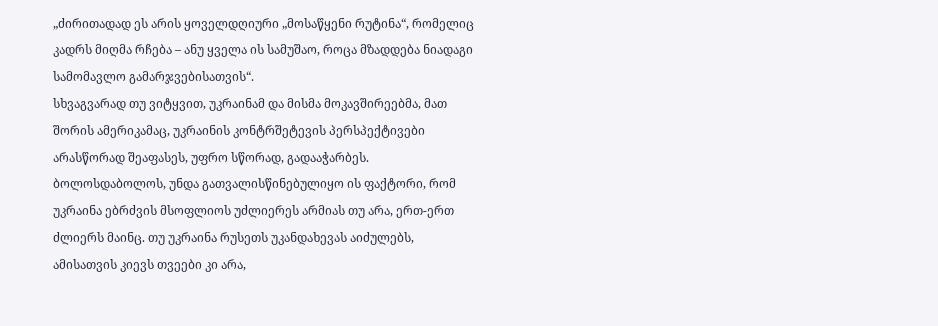„ძირითადად ეს არის ყოველდღიური „მოსაწყენი რუტინა“, რომელიც კადრს მიღმა რჩება – ანუ ყველა ის სამუშაო, როცა მზადდება ნიადაგი სამომავლო გამარჯვებისათვის“.
სხვაგვარად თუ ვიტყვით, უკრაინამ და მისმა მოკავშირეებმა, მათ შორის ამერიკამაც, უკრაინის კონტრშეტევის პერსპექტივები არასწორად შეაფასეს, უფრო სწორად, გადააჭარბეს. ბოლოსდაბოლოს, უნდა გათვალისწინებულიყო ის ფაქტორი, რომ უკრაინა ებრძვის მსოფლიოს უძლიერეს არმიას თუ არა, ერთ-ერთ ძლიერს მაინც. თუ უკრაინა რუსეთს უკანდახევას აიძულებს, ამისათვის კიევს თვეები კი არა,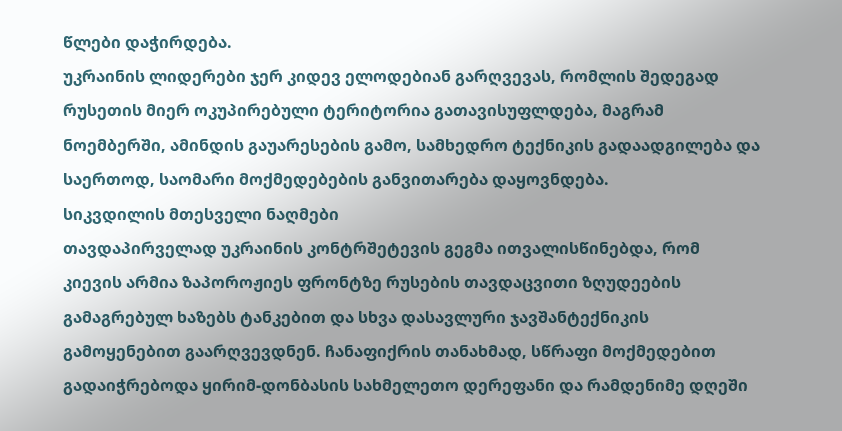წლები დაჭირდება.
უკრაინის ლიდერები ჯერ კიდევ ელოდებიან გარღვევას, რომლის შედეგად რუსეთის მიერ ოკუპირებული ტერიტორია გათავისუფლდება, მაგრამ ნოემბერში, ამინდის გაუარესების გამო, სამხედრო ტექნიკის გადაადგილება და საერთოდ, საომარი მოქმედებების განვითარება დაყოვნდება.
სიკვდილის მთესველი ნაღმები
თავდაპირველად უკრაინის კონტრშეტევის გეგმა ითვალისწინებდა, რომ კიევის არმია ზაპოროჟიეს ფრონტზე რუსების თავდაცვითი ზღუდეების გამაგრებულ ხაზებს ტანკებით და სხვა დასავლური ჯავშანტექნიკის გამოყენებით გაარღვევდნენ. ჩანაფიქრის თანახმად, სწრაფი მოქმედებით გადაიჭრებოდა ყირიმ-დონბასის სახმელეთო დერეფანი და რამდენიმე დღეში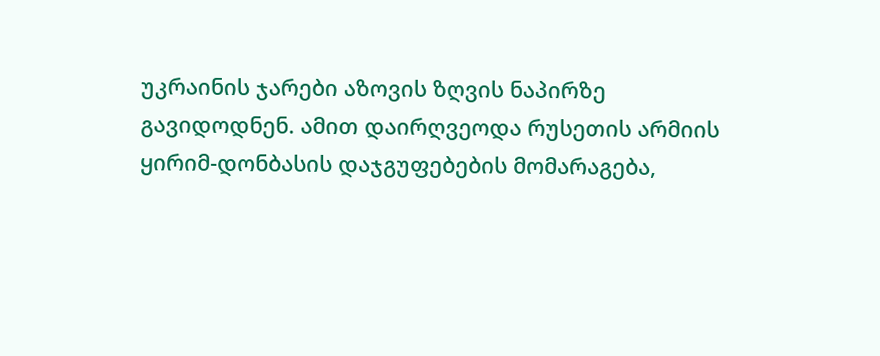უკრაინის ჯარები აზოვის ზღვის ნაპირზე გავიდოდნენ. ამით დაირღვეოდა რუსეთის არმიის ყირიმ-დონბასის დაჯგუფებების მომარაგება,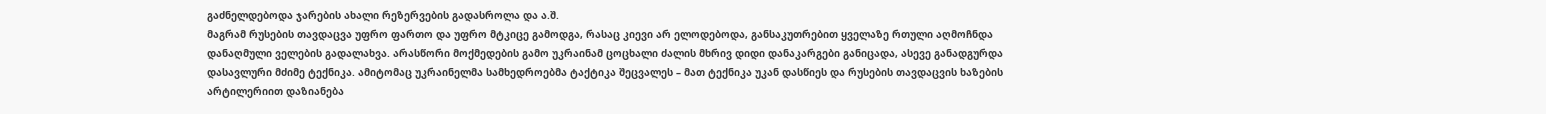გაძნელდებოდა ჯარების ახალი რეზერვების გადასროლა და ა.შ.
მაგრამ რუსების თავდაცვა უფრო ფართო და უფრო მტკიცე გამოდგა, რასაც კიევი არ ელოდებოდა, განსაკუთრებით ყველაზე რთული აღმოჩნდა დანაღმული ველების გადალახვა. არასწორი მოქმედების გამო უკრაინამ ცოცხალი ძალის მხრივ დიდი დანაკარგები განიცადა, ასევე განადგურდა დასავლური მძიმე ტექნიკა. ამიტომაც უკრაინელმა სამხედროებმა ტაქტიკა შეცვალეს – მათ ტექნიკა უკან დასწიეს და რუსების თავდაცვის ხაზების არტილერიით დაზიანება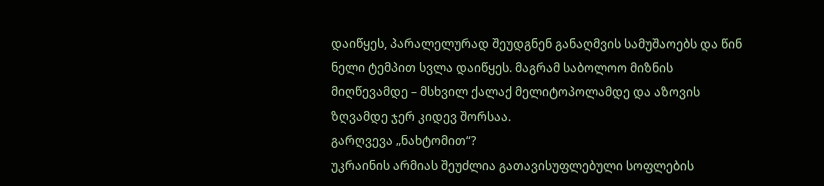დაიწყეს, პარალელურად შეუდგნენ განაღმვის სამუშაოებს და წინ ნელი ტემპით სვლა დაიწყეს. მაგრამ საბოლოო მიზნის მიღწევამდე – მსხვილ ქალაქ მელიტოპოლამდე და აზოვის ზღვამდე ჯერ კიდევ შორსაა.
გარღვევა „ნახტომით“?
უკრაინის არმიას შეუძლია გათავისუფლებული სოფლების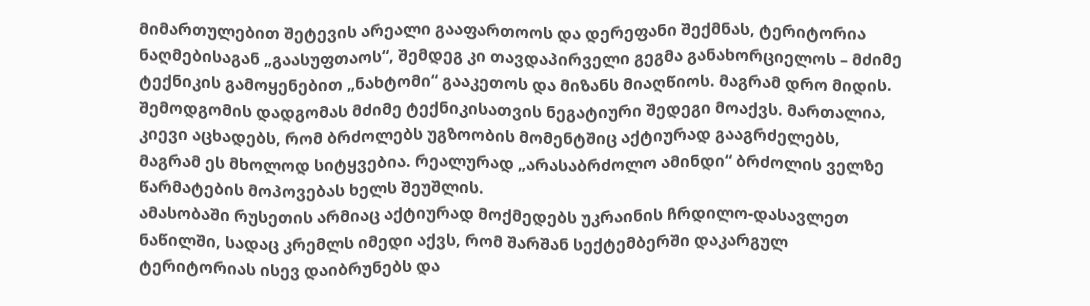მიმართულებით შეტევის არეალი გააფართოოს და დერეფანი შექმნას, ტერიტორია ნაღმებისაგან „გაასუფთაოს“, შემდეგ კი თავდაპირველი გეგმა განახორციელოს – მძიმე ტექნიკის გამოყენებით „ნახტომი“ გააკეთოს და მიზანს მიაღწიოს. მაგრამ დრო მიდის. შემოდგომის დადგომას მძიმე ტექნიკისათვის ნეგატიური შედეგი მოაქვს. მართალია, კიევი აცხადებს, რომ ბრძოლებს უგზოობის მომენტშიც აქტიურად გააგრძელებს, მაგრამ ეს მხოლოდ სიტყვებია. რეალურად „არასაბრძოლო ამინდი“ ბრძოლის ველზე წარმატების მოპოვებას ხელს შეუშლის.
ამასობაში რუსეთის არმიაც აქტიურად მოქმედებს უკრაინის ჩრდილო-დასავლეთ ნაწილში, სადაც კრემლს იმედი აქვს, რომ შარშან სექტემბერში დაკარგულ ტერიტორიას ისევ დაიბრუნებს და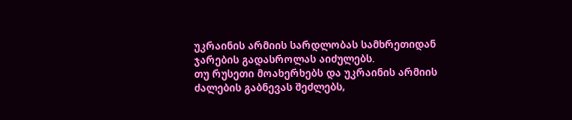უკრაინის არმიის სარდლობას სამხრეთიდან ჯარების გადასროლას აიძულებს.
თუ რუსეთი მოახერხებს და უკრაინის არმიის ძალების გაბნევას შეძლებს,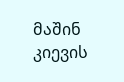მაშინ კიევის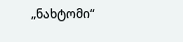„ნახტომი“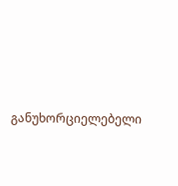განუხორციელებელი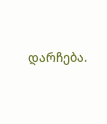დარჩება.